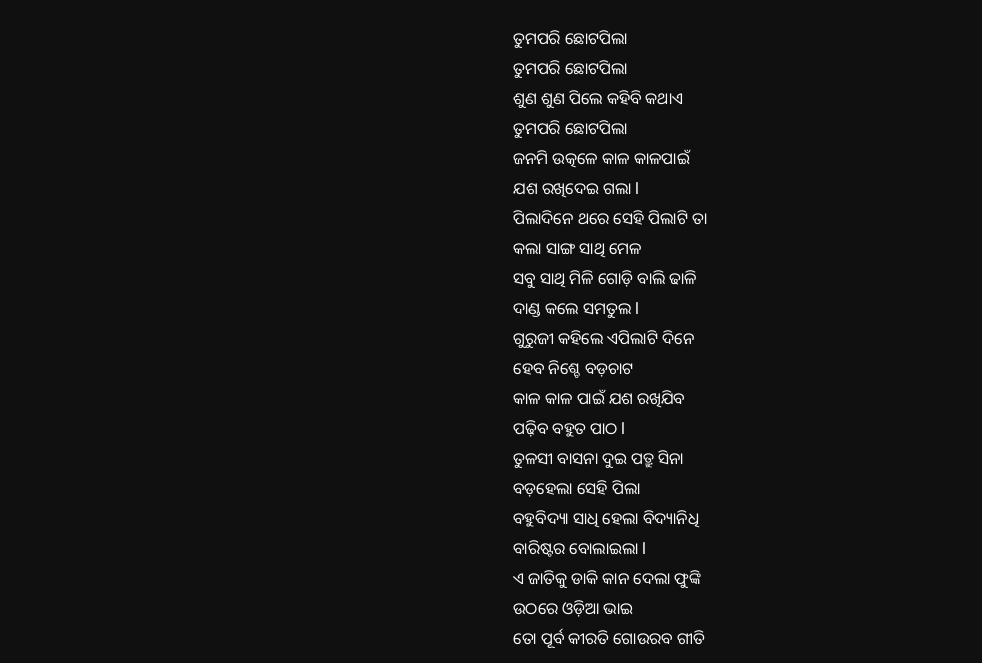ତୁମପରି ଛୋଟପିଲା
ତୁମପରି ଛୋଟପିଲା
ଶୁଣ ଶୁଣ ପିଲେ କହିବି କଥାଏ
ତୁମପରି ଛୋଟପିଲା
ଜନମି ଉତ୍କଳେ କାଳ କାଳପାଇଁ
ଯଶ ରଖିଦେଇ ଗଲା l
ପିଲାଦିନେ ଥରେ ସେହି ପିଲାଟି ତା
କଲା ସାଙ୍ଗ ସାଥି ମେଳ
ସବୁ ସାଥି ମିଳି ଗୋଡ଼ି ବାଲି ଢାଳି
ଦାଣ୍ଡ କଲେ ସମତୁଲ l
ଗୁରୁଜୀ କହିଲେ ଏପିଲାଟି ଦିନେ
ହେବ ନିଶ୍ଚେ ବଡ଼ଚାଟ
କାଳ କାଳ ପାଇଁ ଯଶ ରଖିଯିବ
ପଢ଼ିବ ବହୁତ ପାଠ l
ତୁଳସୀ ବାସନା ଦୁଇ ପତ୍ରୁ ସିନା
ବଡ଼ହେଲା ସେହି ପିଲା
ବହୁବିଦ୍ୟା ସାଧି ହେଲା ବିଦ୍ୟାନିଧି
ବାରିଷ୍ଟର ବୋଲାଇଲା l
ଏ ଜାତିକୁ ଡାକି କାନ ଦେଲା ଫୁଙ୍କି
ଉଠରେ ଓଡ଼ିଆ ଭାଇ
ତୋ ପୂର୍ବ କୀରତି ଗୋଉରବ ଗୀତି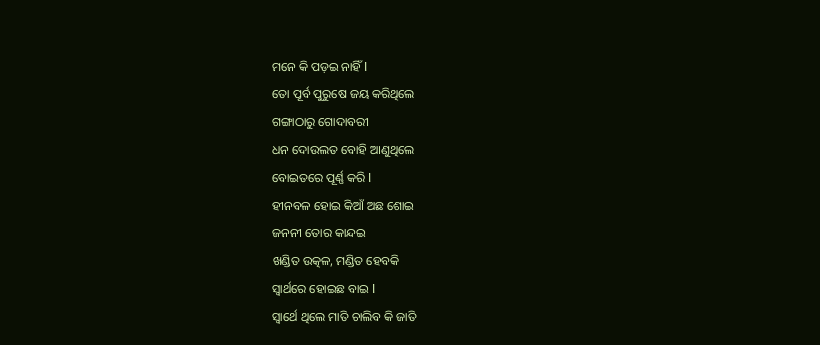ମନେ କି ପଡ଼ଇ ନାହିଁ l
ତୋ ପୂର୍ବ ପୁରୁଷେ ଜୟ କରିଥିଲେ
ଗଙ୍ଗାଠାରୁ ଗୋଦାବରୀ
ଧନ ଦୋଉଲତ ବୋହି ଆଣୁଥିଲେ
ବୋଇତରେ ପୂର୍ଣ୍ଣ କରି l
ହୀନବଳ ହୋଇ କିଆଁ ଅଛ ଶୋଇ
ଜନନୀ ତୋର କାନ୍ଦଇ
ଖଣ୍ଡିତ ଉତ୍କଳ, ମଣ୍ଡିତ ହେବକି
ସ୍ବାର୍ଥରେ ହୋଇଛ ବାଇ l
ସ୍ବାର୍ଥେ ଥିଲେ ମାତି ଚାଲିବ କି ଜାତି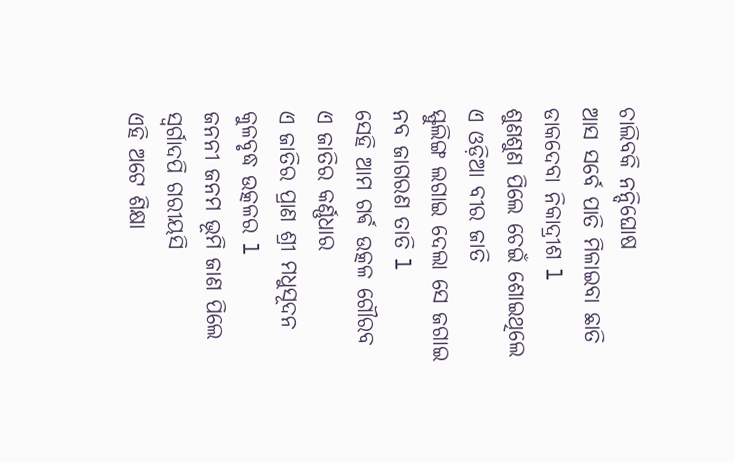ଚାଲିବକି ନନ୍ଦିଘୋଷ
ଆସ ସର୍ବେ ପାତି ମିଳାଇବା ଛାତି
ଡାକଦେବା ନିକାଦ୍ରୀଶ l
ଶୁଣଶୁଣ ପିଲେ ଚେଇଁ ଶୋଇଥିଲେ
ଏ ଓଡ଼ିଆ ବୀର ଜାତି
ସ୍ଫୁଲିଙ୍ଗ ଲଗାଇ ଦେଲା ସେ ଜଗାଇ
ନବ ଜାଗରଣ ତାତି l
ସେହି ଆମ ଗର୍ଵ ଉତ୍କଳ ଗୌରବ
ଏ ଜାତିର କର୍ଣ୍ଣଧାର
ଏ ଜାତିର ପ୍ରାଣ ଶ୍ରୀ ମଧୁସୂଦନ
କୁଳବୃଦ୍ଧ ଉତ୍କଳର l
ଜନନୀ ଜନମ ଭୂମି ଜାଣ ପିଲେ
ସ୍ୱର୍ଗାଦପି ଗରୀୟସି
ଏହି ଅଟେ ଶିକ୍ଷା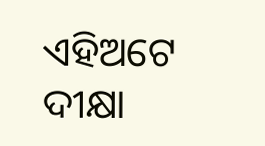ଏହିଅଟେ ଦୀକ୍ଷା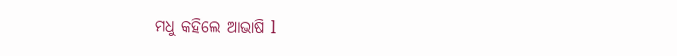ମଧୁ କହିଲେ ଆଭାଷି l